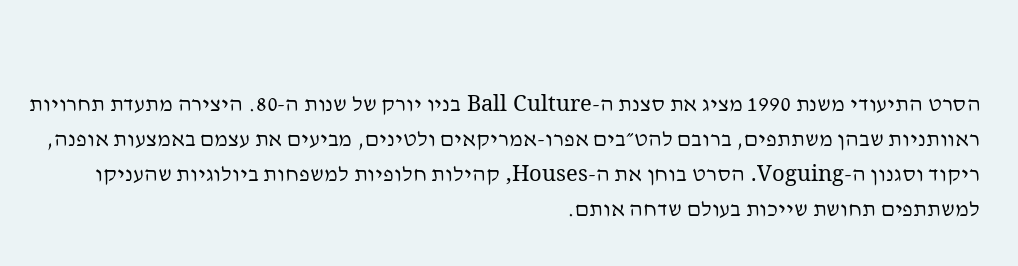הסרט התיעודי משנת 1990 מציג את סצנת ה-Ball Culture בניו יורק של שנות ה-80. היצירה מתעדת תחרויות ראוותניות שבהן משתתפים, ברובם להט״בים אפרו-אמריקאים ולטינים, מביעים את עצמם באמצעות אופנה, ריקוד וסגנון ה-Voguing. הסרט בוחן את ה-Houses, קהילות חלופיות למשפחות ביולוגיות שהעניקו למשתתפים תחושת שייכות בעולם שדחה אותם.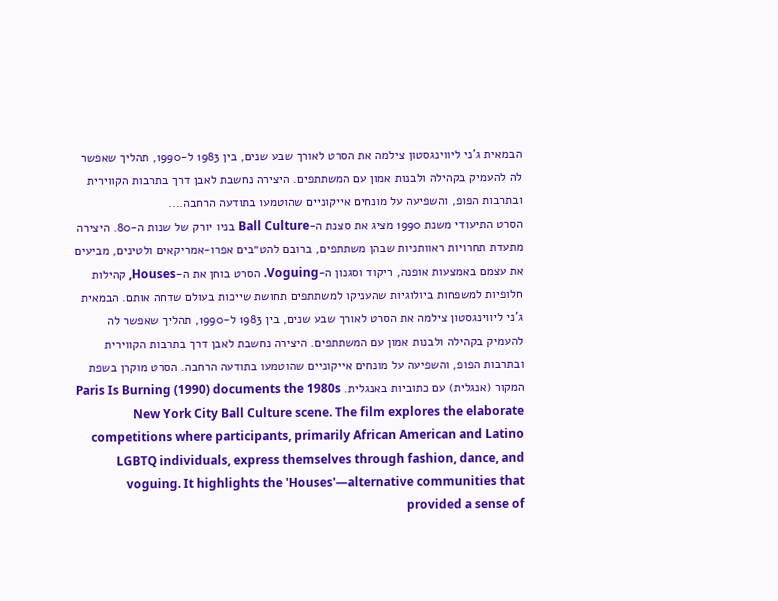הבמאית ג’ני ליווינגסטון צילמה את הסרט לאורך שבע שנים, בין 1983 ל-1990, תהליך שאפשר לה להעמיק בקהילה ולבנות אמון עם המשתתפים. היצירה נחשבת לאבן דרך בתרבות הקווירית ובתרבות הפופ, והשפיעה על מונחים אייקוניים שהוטמעו בתודעה הרחבה....
הסרט התיעודי משנת 1990 מציג את סצנת ה-Ball Culture בניו יורק של שנות ה-80. היצירה מתעדת תחרויות ראוותניות שבהן משתתפים, ברובם להט״בים אפרו-אמריקאים ולטינים, מביעים את עצמם באמצעות אופנה, ריקוד וסגנון ה-Voguing. הסרט בוחן את ה-Houses, קהילות חלופיות למשפחות ביולוגיות שהעניקו למשתתפים תחושת שייכות בעולם שדחה אותם. הבמאית ג’ני ליווינגסטון צילמה את הסרט לאורך שבע שנים, בין 1983 ל-1990, תהליך שאפשר לה להעמיק בקהילה ולבנות אמון עם המשתתפים. היצירה נחשבת לאבן דרך בתרבות הקווירית ובתרבות הפופ, והשפיעה על מונחים אייקוניים שהוטמעו בתודעה הרחבה. הסרט מוקרן בשפת המקור (אנגלית) עם כתוביות באנגלית. Paris Is Burning (1990) documents the 1980s New York City Ball Culture scene. The film explores the elaborate competitions where participants, primarily African American and Latino LGBTQ individuals, express themselves through fashion, dance, and voguing. It highlights the 'Houses'—alternative communities that provided a sense of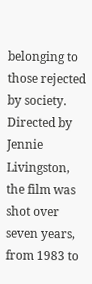belonging to those rejected by society. Directed by Jennie Livingston, the film was shot over seven years, from 1983 to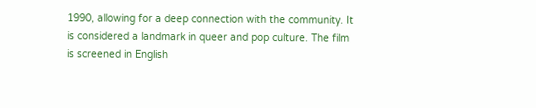1990, allowing for a deep connection with the community. It is considered a landmark in queer and pop culture. The film is screened in English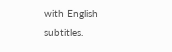with English subtitles.